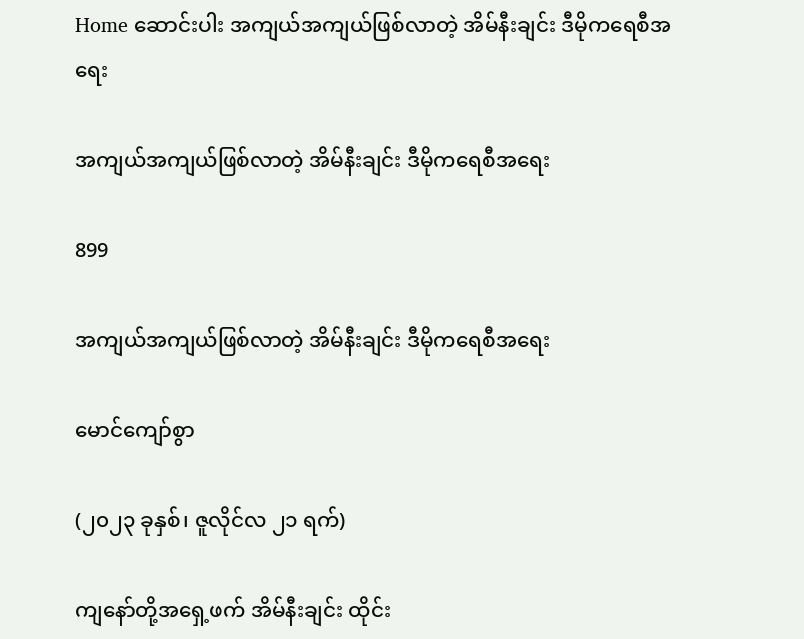Home ဆောင်းပါး အကျယ်အကျယ်ဖြစ်လာတဲ့ အိမ်နီးချင်း ဒီမိုကရေစီအရေး

အကျယ်အကျယ်ဖြစ်လာတဲ့ အိမ်နီးချင်း ဒီမိုကရေစီအရေး

899

အကျယ်အကျယ်ဖြစ်လာတဲ့ အိမ်နီးချင်း ဒီမိုကရေစီအရေး

မောင်ကျော်စွာ

(၂၀၂၃ ခုနှစ်၊ ဇူလိုင်လ ၂၁ ရက်)

ကျနော်တို့အရှေ့ဖက် အိမ်နီးချင်း ထိုင်း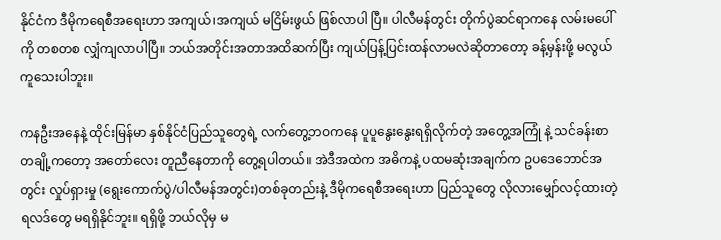နိုင်ငံက ဒီမိုကရေစီအရေးဟာ အကျယ်၊အကျယ် မငြိမ်းဖွယ် ဖြစ်လာပါ ပြီ။ ပါလီမန်တွင်း တိုက်ပွဲဆင်ရာကနေ လမ်းမပေါ်ကို တစတစ လျှံကျလာပါပြီ။ ဘယ်အတိုင်းအတာအထိဆက်ပြီး ကျယ်ပြန့်ပြင်းထန်လာမလဲဆိုတာတော့ ခန့်မှန်းဖို့ မလွယ်ကူသေးပါဘူး။

ကနဦးအနေနဲ့ ထိုင်းမြန်မာ နှစ်နိုင်ငံပြည်သူတွေရဲ့ လက်တွေ့ဘဝကနေ ပူပူနွေးနွေးရရှိလိုက်တဲ့ အတွေ့အကြုံ နဲ့ သင်ခန်းစာတချို့ကတော့ အတော်လေး တူညီနေတာကို တွေ့ရပါတယ်။ အဲဒီအထဲက အဓိကနဲ့ ပထမဆုံးအချက်က ဥပဒေဘောင်အတွင်း လှုပ်ရှားမှု (ရွေးကောက်ပွဲ/ပါလီမန်အတွင်း)တစ်ခုတည်းနဲ့ ဒီမိုကရေစီအရေးဟာ ပြည်သူတွေ လိုလားမျှော်လင့်ထားတဲ့ရလဒ်တွေ မရရှိနိုင်ဘူး။ ရရှိဖို့ ဘယ်လိုမှ မ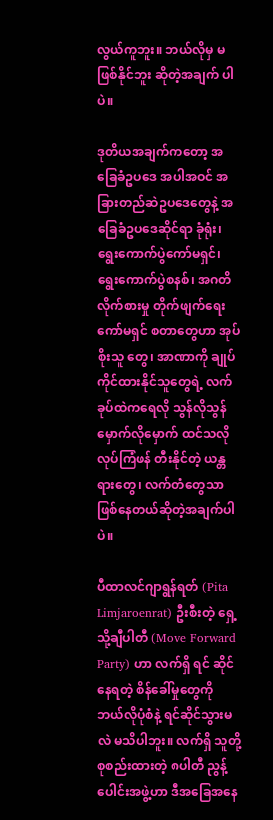လွယ်ကူဘူး။ ဘယ်လိုမှ မဖြစ်နိုင်ဘူး ဆိုတဲ့အချက် ပါပဲ။

ဒုတိယအချက်ကတော့ အခြေခံဥပဒေ အပါအဝင် အခြားတည်ဆဲဥပဒေတွေနဲ့ အခြေခံဥပဒေဆိုင်ရာ ခုံရုံး၊ ရွေးကောက်ပွဲကော်မရှင်၊ ရွေးကောက်ပွဲစနစ်၊ အဂတိလိုက်စားမှု တိုက်ဖျက်ရေးကော်မရှင် စတာတွေဟာ အုပ်စိုးသူ တွေ၊ အာဏာကို ချုပ်ကိုင်ထားနိုင်သူတွေရဲ့ လက်ခုပ်ထဲကရေလို သွန်လိုသွန်မှောက်လိုမှောက် ထင်သလို လုပ်ကြံဖန် တီးနိုင်တဲ့ ယန္တရားတွေ၊ လက်တံတွေသာ ဖြစ်နေတယ်ဆိုတဲ့အချက်ပါပဲ။

ပီထာလင်ဂျာရွန်ရတ် (Pita Limjaroenrat) ဦးစီးတဲ့ ရှေ့သို့ချီပါတီ (Move Forward Party) ဟာ လက်ရှိ ရင် ဆိုင်နေရတဲ့ စိန်ခေါ်မှုတွေကို ဘယ်လိုပုံစံနဲ့ ရင်ဆိုင်သွားမလဲ မသိပါဘူး။ လက်ရှိ သူတို့စုစည်းထားတဲ့ ၈ပါတီ ညွန့် ပေါင်းအဖွဲ့ဟာ ဒီအခြေအနေ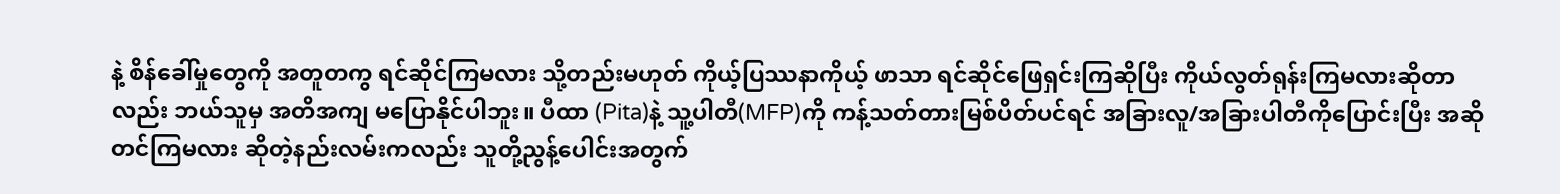နဲ့ စိန်ခေါ်မှုတွေကို အတူတကွ ရင်ဆိုင်ကြမလား သို့တည်းမဟုတ် ကိုယ့်ပြဿနာကိုယ့် ဖာသာ ရင်ဆိုင်ဖြေရှင်းကြဆိုပြီး ကိုယ်လွတ်ရုန်းကြမလားဆိုတာလည်း ဘယ်သူမှ အတိအကျ မပြောနိုင်ပါဘူး။ ပီထာ (Pita)နဲ့ သူ့ပါတီ(MFP)ကို ကန့်သတ်တားမြစ်ပိတ်ပင်ရင် အခြားလူ/အခြားပါတီကိုပြောင်းပြီး အဆိုတင်ကြမလား ဆိုတဲ့နည်းလမ်းကလည်း သူတို့ညွန့်ပေါင်းအတွက်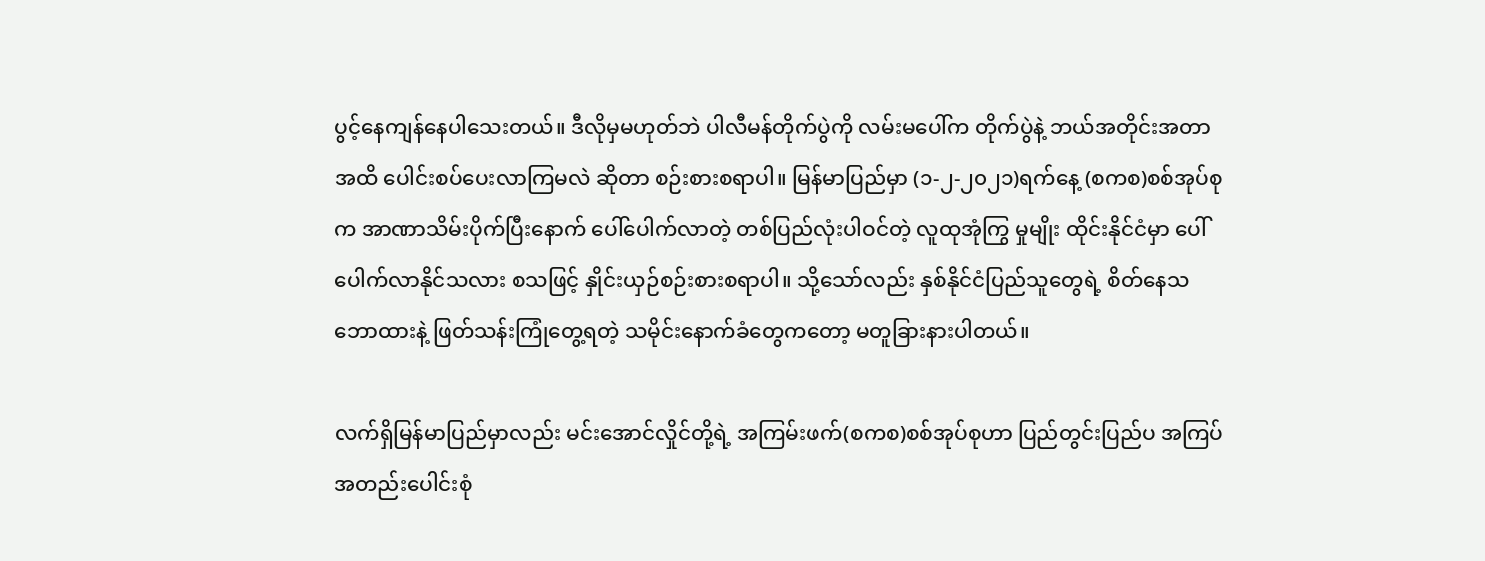ပွင့်နေကျန်နေပါသေးတယ်။ ဒီလိုမှမဟုတ်ဘဲ ပါလီမန်တိုက်ပွဲကို လမ်းမပေါ်က တိုက်ပွဲနဲ့ ဘယ်အတိုင်းအတာအထိ ပေါင်းစပ်ပေးလာကြမလဲ ဆိုတာ စဉ်းစားစရာပါ။ မြန်မာပြည်မှာ (၁-၂-၂၀၂၁)ရက်နေ့ (စကစ)စစ်အုပ်စုက အာဏာသိမ်းပိုက်ပြီးနောက် ပေါ်ပေါက်လာတဲ့ တစ်ပြည်လုံးပါဝင်တဲ့ လူထုအုံကြွ မှုမျိုး ထိုင်းနိုင်ငံမှာ ပေါ်ပေါက်လာနိုင်သလား စသဖြင့် နှိုင်းယှဉ်စဉ်းစားစရာပါ။ သို့သော်လည်း နှစ်နိုင်ငံပြည်သူတွေရဲ့ စိတ်နေသဘောထားနဲ့ ဖြတ်သန်းကြုံတွေ့ရတဲ့ သမိုင်းနောက်ခံတွေကတော့ မတူခြားနားပါတယ်။

လက်ရှိမြန်မာပြည်မှာလည်း မင်းအောင်လှိုင်တို့ရဲ့ အကြမ်းဖက်(စကစ)စစ်အုပ်စုဟာ ပြည်တွင်းပြည်ပ အကြပ် အတည်းပေါင်းစုံ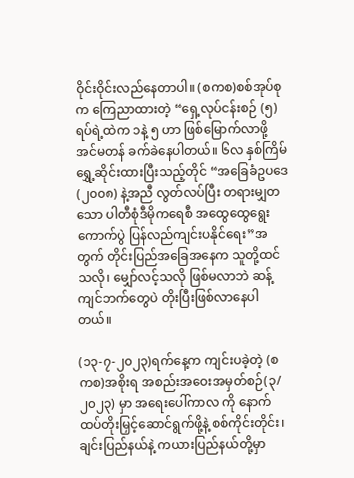ဝိုင်းဝိုင်းလည်နေတာပါ။ (စကစ)စစ်အုပ်စုက ကြေညာထားတဲ့ “ရှေ့လုပ်ငန်းစဉ် (၅)ရပ်ရဲ့ထဲက ၁နဲ့ ၅ ဟာ ဖြစ်မြောက်လာဖို့ အင်မတန် ခက်ခဲနေပါတယ်။ ၆လ နှစ်ကြိမ် ရွှေ့ဆိုင်းထားပြီးသည့်တိုင် “အခြေခံဥပဒေ (၂၀၀၈) နဲ့အညီ လွတ်လပ်ပြီး တရားမျှတသော ပါတီစုံဒီမိုကရေစီ အထွေထွေရွေးကောက်ပွဲ ပြန်လည်ကျင်းပနိုင်ရေး”အတွက် တိုင်းပြည်အခြေအနေက သူတို့ထင်သလို၊ မျှော်လင့်သလို ဖြစ်မလာဘဲ ဆန့်ကျင်ဘက်တွေပဲ တိုးပြီးဖြစ်လာနေပါတယ်။

(၁၃-၇-၂၀၂၃)ရက်နေ့က ကျင်းပခဲ့တဲ့ (စကစ)အစိုးရ အစည်းအဝေးအမှတ်စဉ်(၃/၂၀၂၃) မှာ အရေးပေါ်ကာလ ကို နောက်ထပ်တိုးမြှင့်ဆောင်ရွက်ဖို့နဲ့ စစ်ကိုင်းတိုင်း၊ ချင်းပြည်နယ်နဲ့ ကယားပြည်နယ်တို့မှာ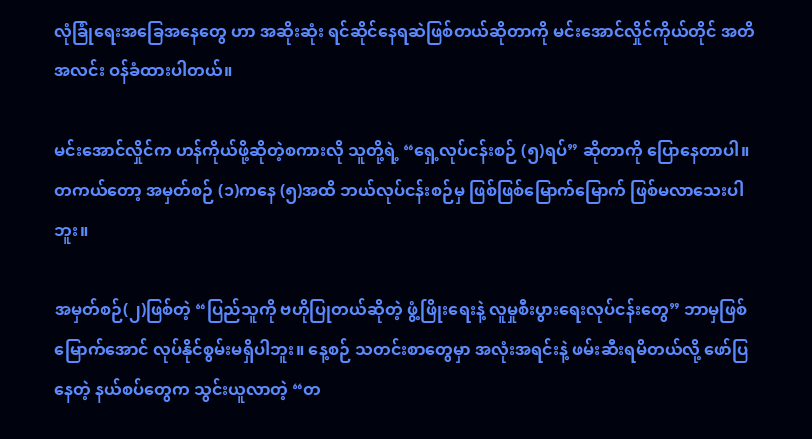လုံခြုံရေးအခြေအနေတွေ ဟာ အဆိုးဆုံး ရင်ဆိုင်နေရဆဲဖြစ်တယ်ဆိုတာကို မင်းအောင်လှိုင်ကိုယ်တိုင် အတိအလင်း ဝန်ခံထားပါတယ်။

မင်းအောင်လှိုင်က ဟန်ကိုယ်ဖို့ဆိုတဲ့စကားလို သူတို့ရဲ့ “ရှေ့လုပ်ငန်းစဉ် (၅)ရပ်” ဆိုတာကို ပြောနေတာပါ။ တကယ်တော့ အမှတ်စဉ် (၁)ကနေ (၅)အထိ ဘယ်လုပ်ငန်းစဉ်မှ ဖြစ်ဖြစ်မြောက်မြောက် ဖြစ်မလာသေးပါဘူး။

အမှတ်စဉ်(၂)ဖြစ်တဲ့ “ပြည်သူကို ဗဟိုပြုတယ်ဆိုတဲ့ ဖွံ့ဖြိုးရေးနဲ့ လူမှုစီးပွားရေးလုပ်ငန်းတွေ” ဘာမှဖြစ် မြောက်အောင် လုပ်နိုင်စွမ်းမရှိပါဘူး။ နေ့စဉ် သတင်းစာတွေမှာ အလုံးအရင်းနဲ့ ဖမ်းဆီးရမိတယ်လို့ ဖော်ပြနေတဲ့ နယ်စပ်တွေက သွင်းယူလာတဲ့ “တ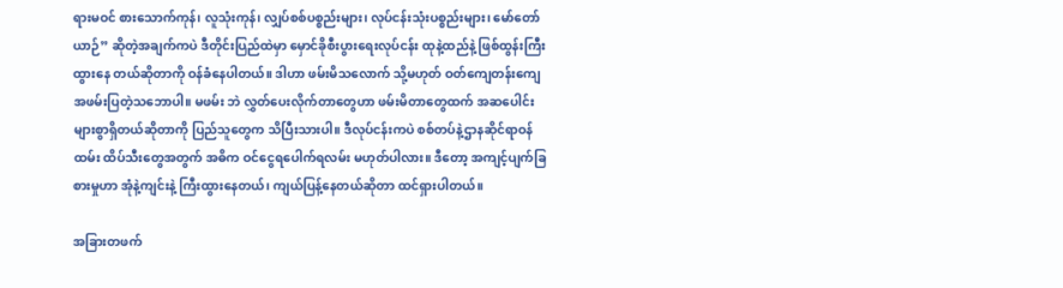ရားမဝင် စားသောက်ကုန်၊ လူသုံးကုန်၊ လျှပ်စစ်ပစ္စည်းများ၊ လုပ်ငန်းသုံးပစ္စည်းများ၊ မော်တော်ယာဉ်” ဆိုတဲ့အချက်ကပဲ ဒီတိုင်းပြည်ထဲမှာ မှောင်ခိုစီးပွားရေးလုပ်ငန်း ထုနဲ့ထည်နဲ့ ဖြစ်ထွန်းကြီးထွားနေ တယ်ဆိုတာကို ဝန်ခံနေပါတယ်။ ဒါဟာ ဖမ်းမိသလောက် သို့မဟုတ် ဝတ်ကျေတန်းကျေ အဖမ်းပြတဲ့သဘောပါ။ မဖမ်း ဘဲ လွှတ်ပေးလိုက်တာတွေဟာ ဖမ်းမိတာတွေထက် အဆပေါင်းများစွာရှိတယ်ဆိုတာကို ပြည်သူတွေက သိပြီးသားပါ။ ဒီလုပ်ငန်းကပဲ စစ်တပ်နဲ့ဌာနဆိုင်ရာဝန်ထမ်း ထိပ်သီးတွေအတွက် အဓိက ဝင်ငွေရပေါက်ရလမ်း မဟုတ်ပါလား။ ဒီတော့ အကျင့်ပျက်ခြစားမှုဟာ အုံနဲ့ကျင်းနဲ့ ကြီးထွားနေတယ်၊ ကျယ်ပြန့်နေတယ်ဆိုတာ ထင်ရှားပါတယ်။

အခြားတဖက်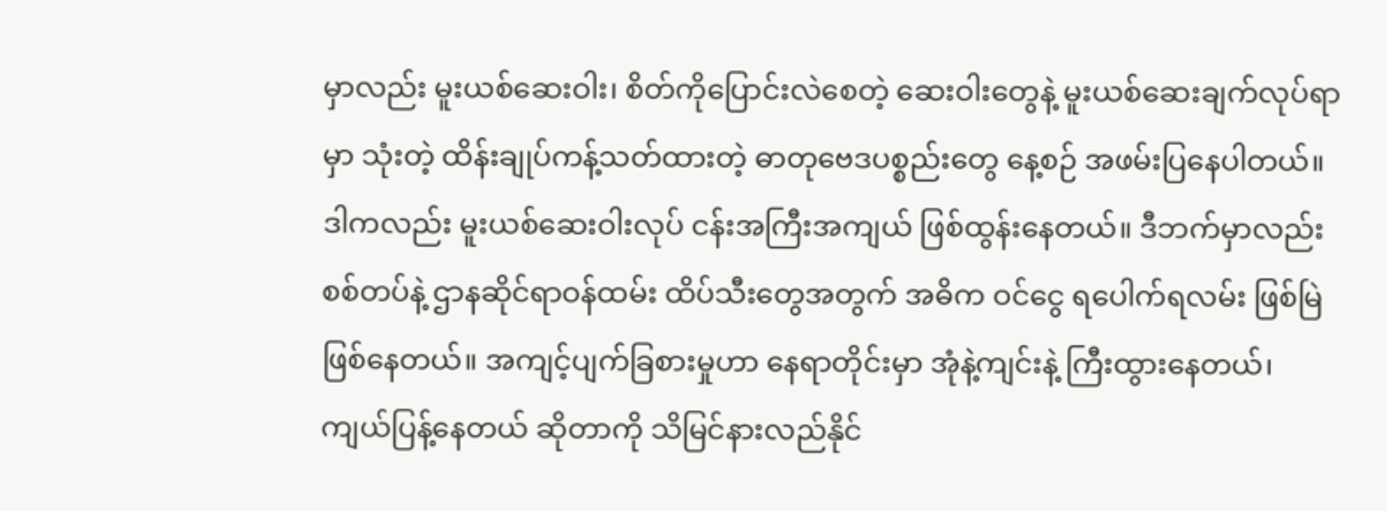မှာလည်း မူးယစ်ဆေးဝါး၊ စိတ်ကိုပြောင်းလဲစေတဲ့ ဆေးဝါးတွေနဲ့ မူးယစ်ဆေးချက်လုပ်ရာမှာ သုံးတဲ့ ထိန်းချုပ်ကန့်သတ်ထားတဲ့ ဓာတုဗေဒပစ္စည်းတွေ နေ့စဉ် အဖမ်းပြနေပါတယ်။ ဒါကလည်း မူးယစ်ဆေးဝါးလုပ် ငန်းအကြီးအကျယ် ဖြစ်ထွန်းနေတယ်။ ဒီဘက်မှာလည်း စစ်တပ်နဲ့ ဌာနဆိုင်ရာဝန်ထမ်း ထိပ်သီးတွေအတွက် အဓိက ဝင်ငွေ ရပေါက်ရလမ်း ဖြစ်မြဲဖြစ်နေတယ်။ အကျင့်ပျက်ခြစားမှုဟာ နေရာတိုင်းမှာ အုံနဲ့ကျင်းနဲ့ ကြီးထွားနေတယ်၊ ကျယ်ပြန့်နေတယ် ဆိုတာကို သိမြင်နားလည်နိုင်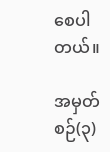စေပါတယ်။

အမှတ်စဉ်(၃)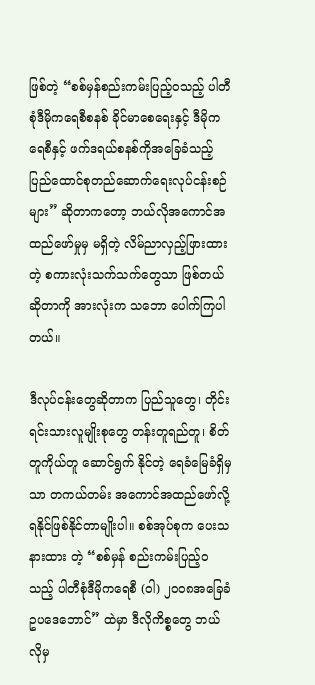ဖြစ်တဲ့ “စစ်မှန်စည်းကမ်းပြည့်ဝသည့် ပါတီစုံဒီမိုကရေစီစနစ် ခိုင်မာစေရေးနှင့် ဒီမိုကရေစီနှင့် ဖက်ဒရယ်စနစ်ကိုအခြေခံသည့် ပြည်ထောင်စုတည်ဆောက်ရေးလုပ်ငန်းစဉ်များ” ဆိုတာကတော့ ဘယ်လိုအကောင်အ ထည်ဖော်မှုမှ မရှိတဲ့ လိမ်ညာလှည့်ဖြားထားတဲ့ စကားလုံးသက်သက်တွေသာ ဖြစ်တယ်ဆိုတာကို အားလုံးက သဘော ပေါက်ကြပါတယ်။

ဒီလုပ်ငန်းတွေဆိုတာက ပြည်သူတွေ၊ တိုင်းရင်းသားလူမျိုးစုတွေ တန်းတူရည်တူ၊ စိတ်တူကိုယ်တူ ဆောင်ရွက် နိုင်တဲ့ ရေခံမြေခံရှိမှသာ တကယ်တမ်း အကောင်အထည်ဖော်လို့ ရနိုင်ဖြစ်နိုင်တာမျိုးပါ။ စစ်အုပ်စုက ပေးသနားထား တဲ့ “စစ်မှန် စည်းကမ်းပြည့်ဝသည့် ပါတီစုံဒီမိုကရေစီ (ဝါ) ၂၀၀၈အခြေခံဥပဒေဘောင်” ထဲမှာ ဒီလိုကိစ္စတွေ ဘယ်လိုမှ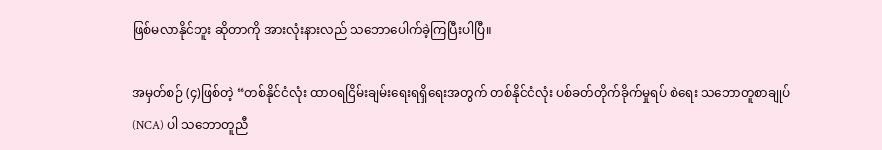ဖြစ်မလာနိုင်ဘူး ဆိုတာကို အားလုံးနားလည် သဘောပေါက်ခဲ့ကြပြီးပါပြီ။

အမှတ်စဉ် (၄)ဖြစ်တဲ့ “တစ်နိုင်ငံလုံး ထာဝရငြိမ်းချမ်းရေးရရှိရေးအတွက် တစ်နိုင်ငံလုံး ပစ်ခတ်တိုက်ခိုက်မှုရပ် စဲရေး သဘောတူစာချုပ်(NCA) ပါ သဘောတူညီ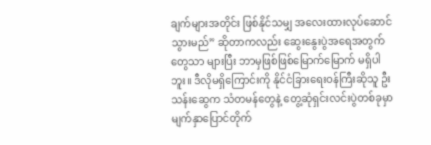ချက်များအတိုင်း ဖြစ်နိုင်သမျှ အလေးထားလုပ်ဆောင်သွားမည်” ဆိုတာကလည်း ဆွေးနွေးပွဲအရေအတွက်တွေသာ များပြီး ဘာမှဖြစ်ဖြစ်မြောက်မြောက် မရှိပါဘူး။ ဒီလိုမရှိကြောင်းကို နိုင်ငံခြားရေးဝန်ကြီးဆိုသူ ဦးသန်းဆွေက သံတမန်တွေနဲ့ တွေ့ဆုံရှင်းလင်းပွဲတစ်ခုမှာ မျက်နှာပြောင်တိုက်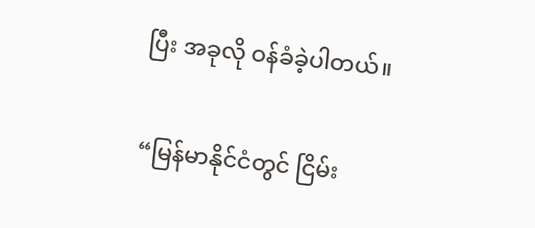ပြီး အခုလို ဝန်ခံခဲ့ပါတယ်။

“မြန်မာနိုင်ငံတွင် ငြိမ်း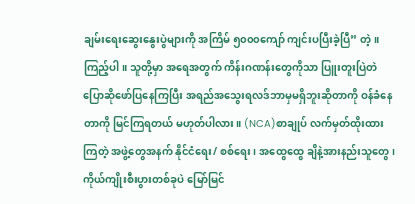ချမ်းရေးဆွေးနွေးပွဲများကို အကြိမ် ၅၀၀၀ကျော် ကျင်းပပြီးခဲ့ပြီ” တဲ့။ ကြည့်ပါ။ သူတို့မှာ အရေအတွက် ကိန်းဂဏန်းတွေကိုသာ ပြူးတူးပြဲတဲပြောဆိုဖော်ပြနေကြပြီး အရည်အသွေးရလဒ်ဘာမှမရှိဘူးဆိုတာကို ဝန်ခံနေတာကို မြင်ကြရတယ် မဟုတ်ပါလား။ (NCA)စာချုပ် လက်မှတ်ထိုးထားကြတဲ့ အဖွဲ့တွေအနက် နိုင်ငံရေး/ စစ်ရေး၊ အထွေထွေ ချိနဲ့အားနည်းသူတွေ၊ ကိုယ်ကျိုးစီးပွားတစ်ခုပဲ မြော်မြင်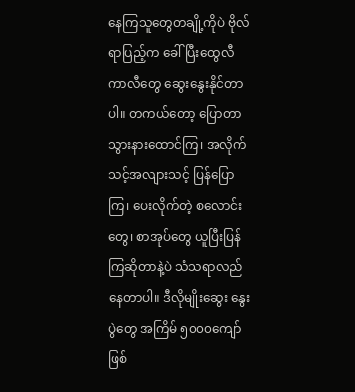နေကြသူတွေတချို့ကိုပဲ ဗိုလ်ရာပြည့်က ခေါ်ပြီးထွေလီကာလီတွေ ဆွေးနွေးနိုင်တာပါ။ တကယ်တော့ ပြောတာသွားနားထောင်ကြ၊ အလိုက်သင့်အလျားသင့် ပြန်ပြောကြ၊ ပေးလိုက်တဲ့ စလောင်းတွေ၊ စာအုပ်တွေ ယူပြီးပြန်ကြဆိုတာနဲ့ပဲ သံသရာလည်နေတာပါ။ ဒီလိုမျိုးဆွေး နွေးပွဲတွေ အကြိမ် ၅၀၀၀ကျော် ဖြစ်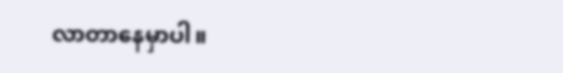လာတာနေမှာပါ။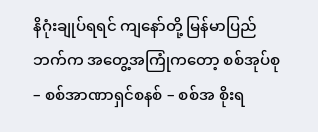နိဂုံးချုပ်ရရင် ကျနော်တို့ မြန်မာပြည်ဘက်က အတွေ့အကြုံကတော့ စစ်အုပ်စု – စစ်အာဏာရှင်စနစ် – စစ်အ စိုးရ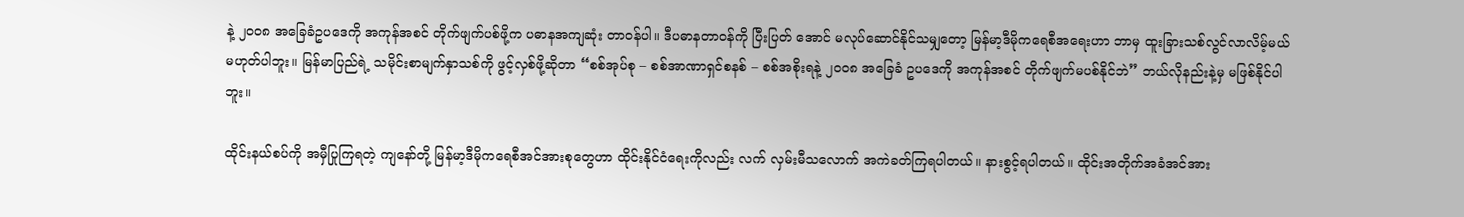နဲ့ ၂၀၀၈ အခြေခံဥပဒေကို အကုန်အစင် တိုက်ဖျက်ပစ်ဖို့က ပဓာနအကျဆုံး တာဝန်ပါ။ ဒီပဓာနတာဝန်ကို ပြီးပြတ် အောင် မလုပ်ဆောင်နိုင်သမျှတော့ မြန်မာ့ဒီမိုကရေစီအရေးဟာ ဘာမှ ထူးခြားသစ်လွင်လာလိမ့်မယ် မဟုတ်ပါဘူး။ မြန်မာပြည်ရဲ့ သမိုင်းစာမျက်နှာသစ်ကို ဖွင့်လှစ်ဖို့ဆိုတာ “စစ်အုပ်စု – စစ်အာဏာရှင်စနစ် – စစ်အစိုးရနဲ့ ၂၀၀၈ အခြေခံ ဥပဒေကို အကုန်အစင် တိုက်ဖျက်မပစ်နိုင်ဘဲ” ဘယ်လိုနည်းနဲ့မှ မဖြစ်နိုင်ပါဘူး။

ထိုင်းနယ်စပ်ကို အမှီပြုကြရတဲ့ ကျနော်တို့ မြန်မာ့ဒီမိုကရေစီအင်အားစုတွေဟာ ထိုင်းနိုင်ငံရေးကိုလည်း လက် လှမ်းမီသလောက် အကဲခတ်ကြရပါတယ်။ နားစွင့်ရပါတယ်။ ထိုင်းအတိုက်အခံအင်အား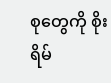စုတွေကို စိုးရိမ်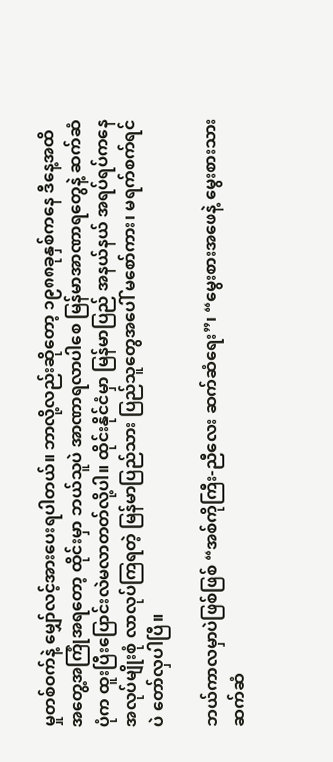မှုတစ်ဝက်နဲ့ မျှော်လင့်အားပေးရပါတယ်။ ဘာလို့လည်းဆိုတော့ ၁၉၈၈ခုနှစ်ကနေ ဒီနေ့အထိ အတွေ့အကြုံအရတော့ ထိုင်းမှာ ဘယ်သူပဲ အာဏာရလာပါစေ မြန်မာအာဏာရတွေနဲ့ ဆက်ဆံပုံက ထူးပြီးပြောင်းလဲမလာတတ်လို့ပါ။ ထိုင်းနိုင်ငံမှာ မြန်မာပြည် အနယ်နယ် အရပ်ရပ်ကနေ အလုပ်မျိုးစုံ လာလုပ်ကြရတဲ့ မြန်မာပြည်သား ပြည်သူတွေအပေါ် မစော်ကား၊ မရက်စက်ရင်ပဲ တော်လှပါပြီ။

ဘယ်ကာလမှာပဲဖြစ်ဖြစ် “အစ်ကိုကြီး-ညီလေး ဆက်ဆံရေး”၊ “မွေးစားအဖေနဲ့ မွေးစားသား ဆက်ဆံ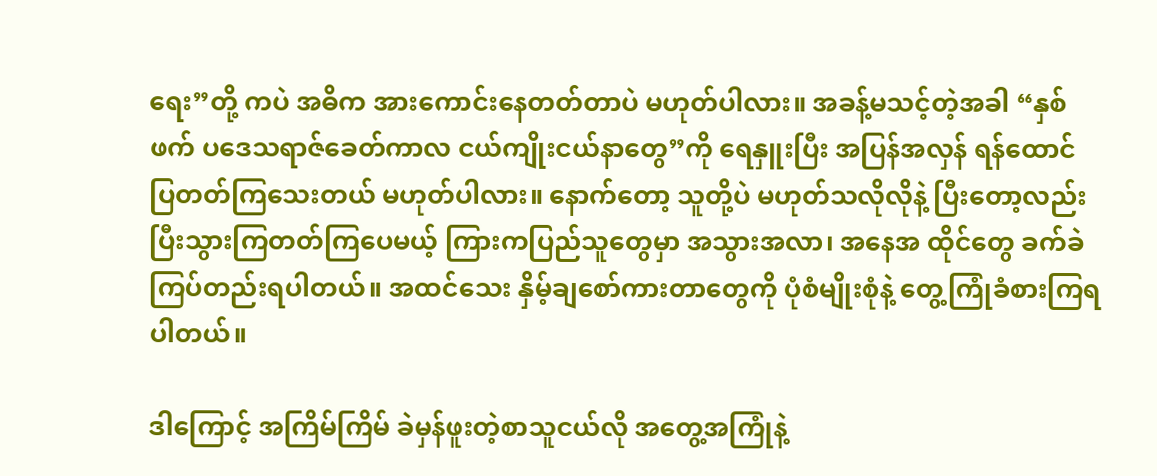ရေး”တို့ ကပဲ အဓိက အားကောင်းနေတတ်တာပဲ မဟုတ်ပါလား။ အခန့်မသင့်တဲ့အခါ “နှစ်ဖက် ပဒေသရာဇ်ခေတ်ကာလ ငယ်ကျိုးငယ်နာတွေ”ကို ရေနှူးပြီး အပြန်အလှန် ရန်ထောင်ပြတတ်ကြသေးတယ် မဟုတ်ပါလား။ နောက်တော့ သူတို့ပဲ မဟုတ်သလိုလိုနဲ့ ပြီးတော့လည်း ပြီးသွားကြတတ်ကြပေမယ့် ကြားကပြည်သူတွေမှာ အသွားအလာ၊ အနေအ ထိုင်တွေ ခက်ခဲကြပ်တည်းရပါတယ်။ အထင်သေး နှိမ့်ချစော်ကားတာတွေကို ပုံစံမျိုးစုံနဲ့ တွေ့ကြုံခံစားကြရပါတယ်။

ဒါကြောင့် အကြိမ်ကြိမ် ခဲမှန်ဖူးတဲ့စာသူငယ်လို အတွေ့အကြုံနဲ့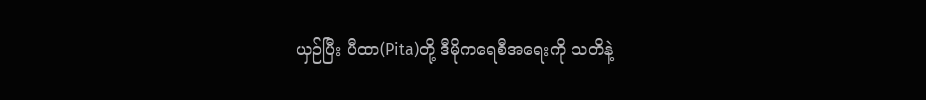ယှဉ်ပြီး ပီထာ(Pita)တို့ ဒီမိုကရေစီအရေးကို သတိနဲ့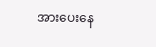အားပေးနေ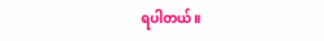ရပါတယ်။